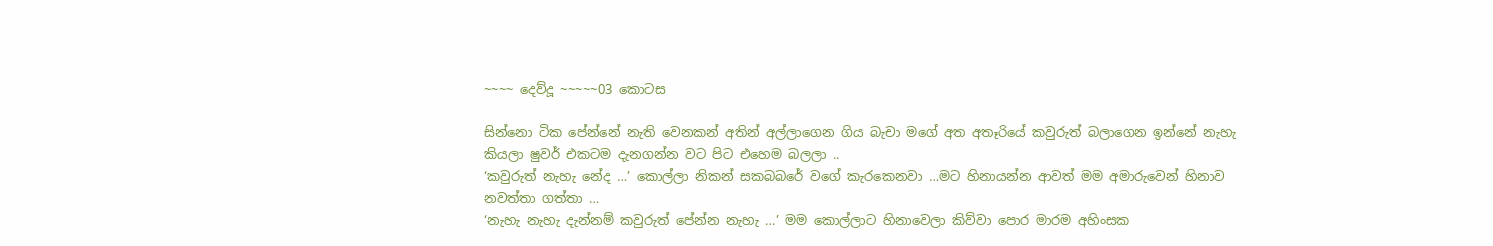~~~~ දෙව්දූ ~~~~~03 කොටස

සින්නො ටික පේන්නේ නැති වෙනකන් අතින් අල්ලාගෙන ගිය බැචා මගේ අත අතෑරියේ කවුරුත් බලාගෙන ඉන්නේ නැහැ කියලා ෂුවර් එකටම දැනගන්න වට පිට එහෙම බලලා ..
‘කවුරුත් නැහැ නේද …’ කොල්ලා නිකන් සකබබරේ වගේ කැරකෙනවා …මට හිනායන්න ආවත් මම අමාරුවෙන් හිනාව නවත්තා ගත්තා …
‘නැහැ නැහැ දැන්නම් කවුරුත් පේන්න නැහැ …’ මම කොල්ලාට හිනාවෙලා කිව්වා පොර මාරම අහිංසක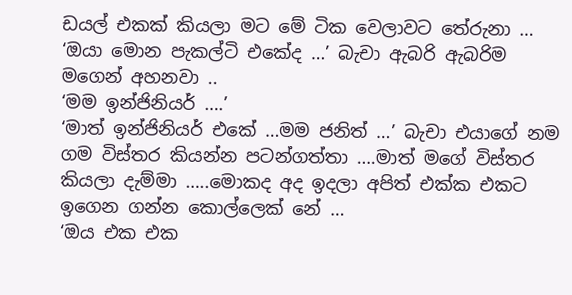ඩයල් එකක් කියලා මට මේ ටික වෙලාවට තේරුනා …
‘ඔයා මොන පැකල්ටි එකේද …’ බැචා ඇබරි ඇබරිම මගෙන් අහනවා ..
‘මම ඉන්ජිනියර් ….’
‘මාත් ඉන්ජිනියර් එකේ …මම ජනිත් …’ බැචා එයාගේ නම ගම විස්තර කියන්න පටන්ගත්තා ….මාත් මගේ විස්තර කියලා දැම්මා …..මොකද අද ඉදලා අපිත් එක්ක එකට ඉගෙන ගන්න කොල්ලෙක් නේ …
‘ඔය එක එක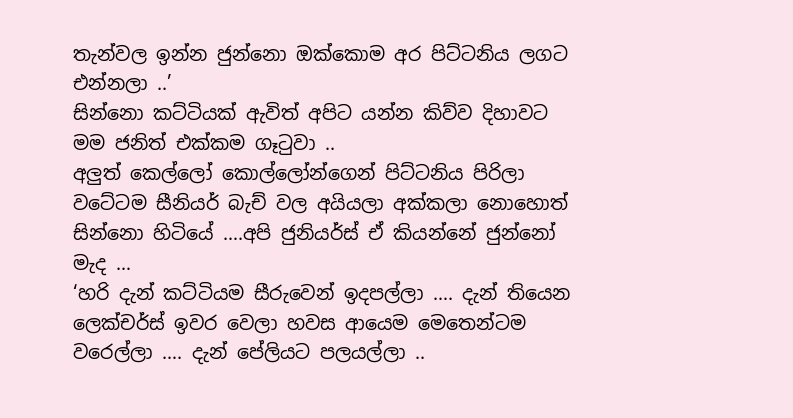තැන්වල ඉන්න ජුන්නො ඔක්කොම අර පිට්ටනිය ලගට එන්නලා ..’
සින්නො කට්ටියක් ඇවිත් අපිට යන්න කිව්ව දිහාවට මම ජනිත් එක්කම ගෑටුවා ..
අලුත් කෙල්ලෝ කොල්ලෝන්ගෙන් පිට්ටනිය පිරිලා වටේටම සීනියර් බැච් වල අයියලා අක්කලා නොහොත් සින්නො හිටියේ ….අපි ජුනියර්ස් ඒ කියන්නේ ජුන්නෝ මැද …
‘හරි දැන් කට්ටියම සීරුවෙන් ඉදපල්ලා …. දැන් තියෙන ලෙක්චර්ස් ඉවර වෙලා හවස ආයෙම මෙතෙන්ටම වරෙල්ලා …. දැන් පේලියට පලයල්ලා ..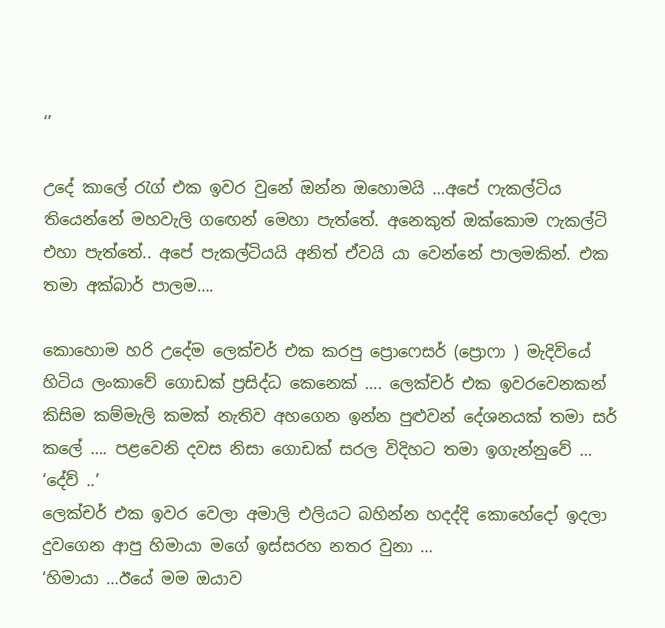‘’

උදේ කාලේ රැග් එක ඉවර වුනේ ඔන්න ඔහොමයි …අපේ ෆැකල්ටිය තියෙන්නේ මහවැලි ගඟෙන් මෙහා පැත්තේ. අනෙකුත් ඔක්කොම ෆැකල්ටි එහා පැත්තේ.. අපේ පැකල්ටියයි අනිත් ඒවයි යා වෙන්නේ පාලමකින්. එක තමා අක්බාර් පාලම….

කොහොම හරි උදේම ලෙක්චර් එක කරපු ප්‍රොෆෙසර් (ප්‍රොෆා ) මැදිවියේ හිටිය ලංකාවේ ගොඩක් ප්‍රසිද්ධ කෙනෙක් …. ලෙක්චර් එක ඉවරවෙනකන් කිසිම කම්මැලි කමක් නැතිව අහගෙන ඉන්න පුළුවන් දේශනයක් තමා සර් කලේ …. පළවෙනි දවස නිසා ගොඩක් සරල විදිහට තමා ඉගැන්නුවේ …
‘දේව් ..’
ලෙක්චර් එක ඉවර වෙලා අමාලි එලියට බහින්න හදද්දි කොහේදෝ ඉදලා දුවගෙන ආපු හිමායා මගේ ඉස්සරහ නතර වුනා …
‘හිමායා …ඊයේ මම ඔයාව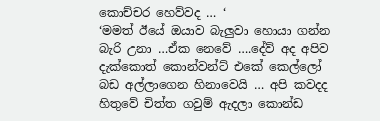කොච්චර හෙව්වද … ‘
‘මමත් ඊයේ ඔයාව බැලුවා හොයා ගන්න බැරි උනා …ඒක නෙවේ ….දේව් අද අපිව දැක්කොත් කොන්වන්ට් එකේ කෙල්ලෝ බඩ අල්ලාගෙන හිනාවෙයි … අපි කවදද හිතුවේ චිත්ත ගවුම් ඇදලා කොන්ඩ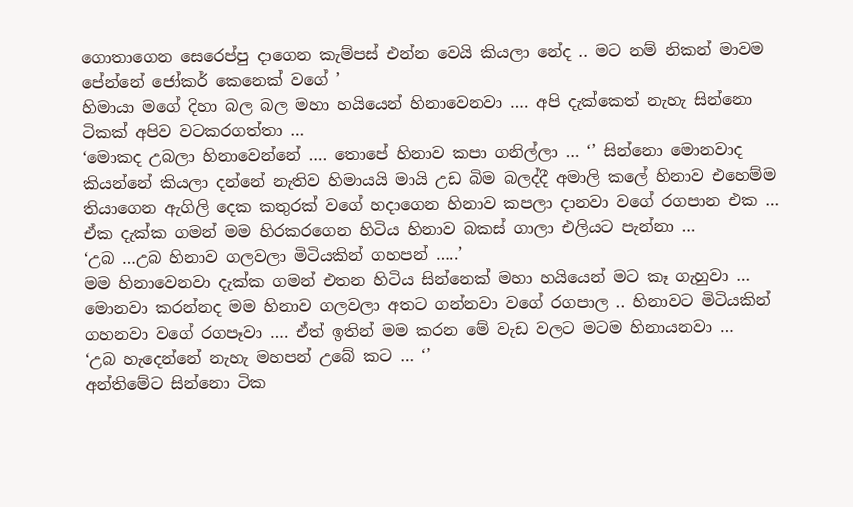ගොතාගෙන සෙරෙප්පු දාගෙන කැම්පස් එන්න වෙයි කියලා නේද .. මට නම් නිකන් මාවම පේන්නේ ජෝකර් කෙනෙක් වගේ ’
හිමායා මගේ දිහා බල බල මහා හයියෙන් හිනාවෙනවා …. අපි දැක්කෙත් නැහැ සින්නො ටිකක් අපිව වටකරගත්තා …
‘මොකද උබලා හිනාවෙන්නේ …. තොපේ හිනාව කපා ගනිල්ලා … ‘’ සින්නො මොනවාද කියන්නේ කියලා දන්නේ නැතිව හිමායයි මායි උඩ බිම බලද්දී අමාලි කලේ හිනාව එහෙම්ම තියාගෙන ඇගිලි දෙක කතුරක් වගේ හදාගෙන හිනාව කපලා දානවා වගේ රගපාන එක … ඒක දැක්ක ගමන් මම හිරකරගෙන හිටිය හිනාව බකස් ගාලා එලියට පැන්නා …
‘උබ …උබ හිනාව ගලවලා මිටියකින් ගහපන් …..’
මම හිනාවෙනවා දැක්ක ගමන් එතන හිටිය සින්නෙක් මහා හයියෙන් මට කෑ ගැහුවා … මොනවා කරන්නද මම හිනාව ගලවලා අතට ගන්නවා වගේ රගපාල .. හිනාවට මිටියකින් ගහනවා වගේ රගපෑවා …. ඒත් ඉතින් මම කරන මේ වැඩ වලට මටම හිනායනවා …
‘උබ හැදෙන්නේ නැහැ මහපන් උබේ කට … ‘’
අන්තිමේට සින්නො ටික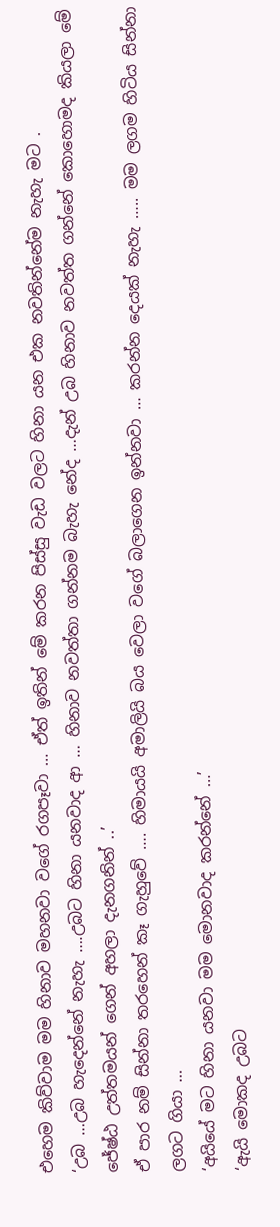එහෙම කිව්වාම මම හිනාව මහනවා වගේ රගපෑවා … ඒත් ඉතින් මේ කරන පිස්සු වැඩ වලට හිනා යන එක නවතින්නේම නැහැ මට .
‘උබ …උබ හැදෙන්නේ නැහැ ….උබට හිනා යනවාද ආ … හිනාව නවත්තා ගන්නම බැහැ නේද …දැන් උබ හිනාව නවත්ත ගන්නේ කොහොමද කියලා මේ ජේෂ්ඨ උත්තමයන් ගෙන් අහලා දැනගනින් ..’
ඒ පාර නම් සින්නා තරහෙන් කෑ ගැහුවේ …. හිමායයි අමාලියි බය වෙලා වගේ බලාගෙන ඉන්නවා … කරන්න දෙයක් නැහැ ….. මම ලගම හිටිය සින්නා ලගට ගියා …
‘අයියේ මට හිනා යනවා මම මොනවාද කරන්නේ …’
‘ඇයි මොකද උබට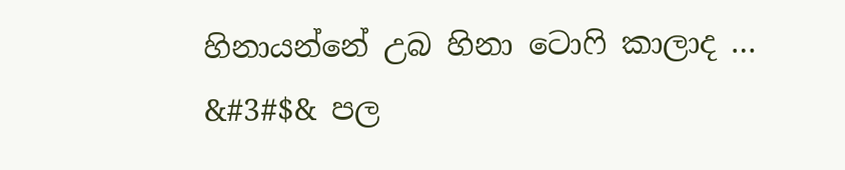හිනායන්නේ උබ හිනා ටොෆි කාලාද … &#3#$& පල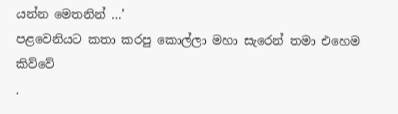යන්න මෙතනින් …’
පළවෙනියට කතා කරපු කොල්ලා මහා සැරෙන් තමා එහෙම කිව්වේ
.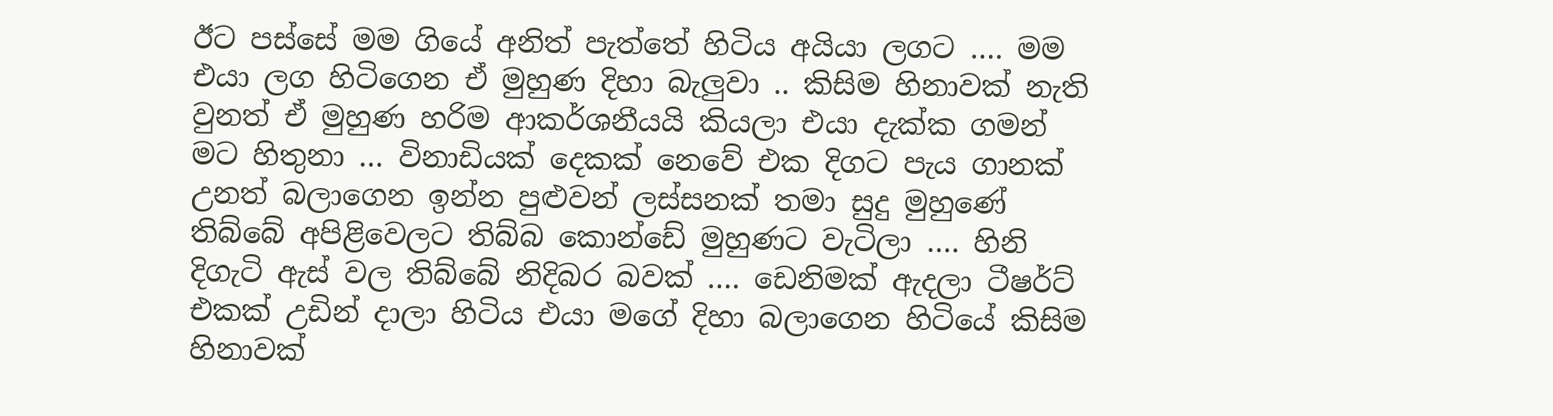ඊට පස්සේ මම ගියේ අනිත් පැත්තේ හිටිය අයියා ලගට …. මම එයා ලග හිටිගෙන ඒ මුහුණ දිහා බැලුවා .. කිසිම හිනාවක් නැති වුනත් ඒ මුහුණ හරිම ආකර්ශනීයයි කියලා එයා දැක්ක ගමන් මට හිතුනා … විනාඩියක් දෙකක් නෙවේ එක දිගට පැය ගානක් උනත් බලාගෙන ඉන්න පුළුවන් ලස්සනක් තමා සුදු මුහුණේ තිබ්බේ අපිළිවෙලට තිබ්බ කොන්ඩේ මුහුණට වැටිලා …. හිනි දිගැටි ඇස් වල තිබ්බේ නිදිබර බවක් …. ඩෙනිමක් ඇදලා ටීෂර්ට් එකක් උඩින් දාලා හිටිය එයා මගේ දිහා බලාගෙන හිටියේ කිසිම හිනාවක්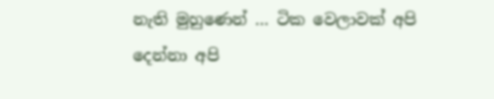නැති මුහුණෙන් … ටික වෙලාවක් අපි දෙන්නා අපි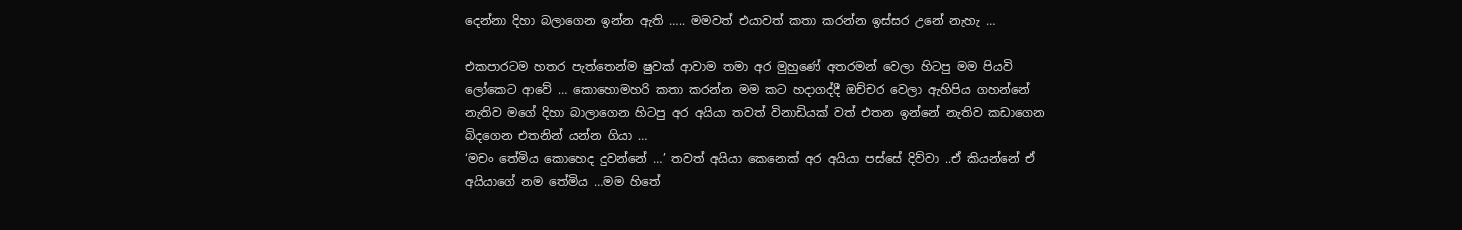දෙන්නා දිහා බලාගෙන ඉන්න ඇති ….. මමවත් එයාවත් කතා කරන්න ඉස්සර උනේ නැහැ …

එකපාරටම හතර පැත්තෙන්ම ෂුවක් ආවාම තමා අර මුහුණේ අතරමන් වෙලා හිටපු මම පියවි ලෝකෙට ආවේ … කොහොමහරි කතා කරන්න මම කට හදාගද්දී ඔච්චර වෙලා ඇහිපිය ගහන්නේ නැතිව මගේ දිහා බාලාගෙන හිටපු අර අයියා තවත් විනාඩියක් වත් එතන ඉන්නේ නැතිව කඩාගෙන බිදගෙන එතනින් යන්න ගියා …
‘මචං තේමිය කොහෙද දුවන්නේ …’ තවත් අයියා කෙනෙක් අර අයියා පස්සේ දිව්වා ..ඒ කියන්නේ ඒ අයියාගේ නම තේමිය …මම හිතේ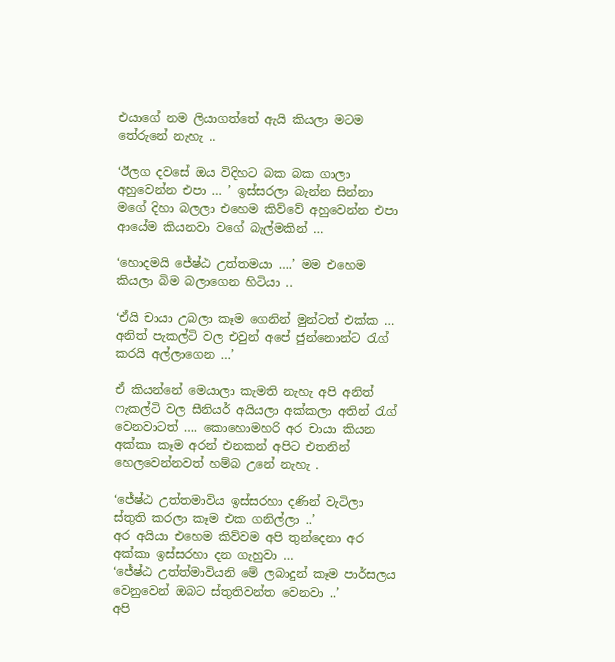එයාගේ නම ලියාගත්තේ ඇයි කියලා මටම තේරුනේ නැහැ ..

‘ඊලග දවසේ ඔය විදිහට බක බක ගාලා අහුවෙන්න එපා … ’ ඉස්සරලා බැන්න සින්නා මගේ දිහා බලලා එහෙම කිව්වේ අහුවෙන්න එපා ආයේම කියනවා වගේ බැල්මකින් …

‘හොදමයි ජේෂ්ඨ උත්තමයා ….’ මම එහෙම කියලා බිම බලාගෙන හිටියා ..

‘ඒයි චායා උබලා කෑම ගෙනින් මුන්ටත් එක්ක … අනිත් පැකල්ටි වල එවුන් අපේ ජුන්නොන්ට රැග් කරයි අල්ලාගෙන …’

ඒ කියන්නේ මෙයාලා කැමති නැහැ අපි අනිත් ෆැකල්ටි වල සීනියර් අයියලා අක්කලා අතින් රැග්‍ වෙනවාටත් …. කොහොමහරි අර චායා කියන අක්කා කෑම අරන් එනකන් අපිට එතනින් හෙලවෙන්නවත් හම්බ උනේ නැහැ .

‘ජේෂ්ඨ උත්තමාවිය ඉස්සරහා දණින් වැටිලා ස්තුති කරලා කෑම එක ගනිල්ලා ..’
අර අයියා එහෙම කිව්වම අපි තුන්දෙනා අර අක්කා ඉස්සරහා දන ගැහුවා …
‘ජේෂ්ඨ උත්ත්මාවියනි මේ ලබාදුන් කෑම පාර්සලය වෙනුවෙන් ඔබට ස්තුතිවන්ත වෙනවා ..’
අපි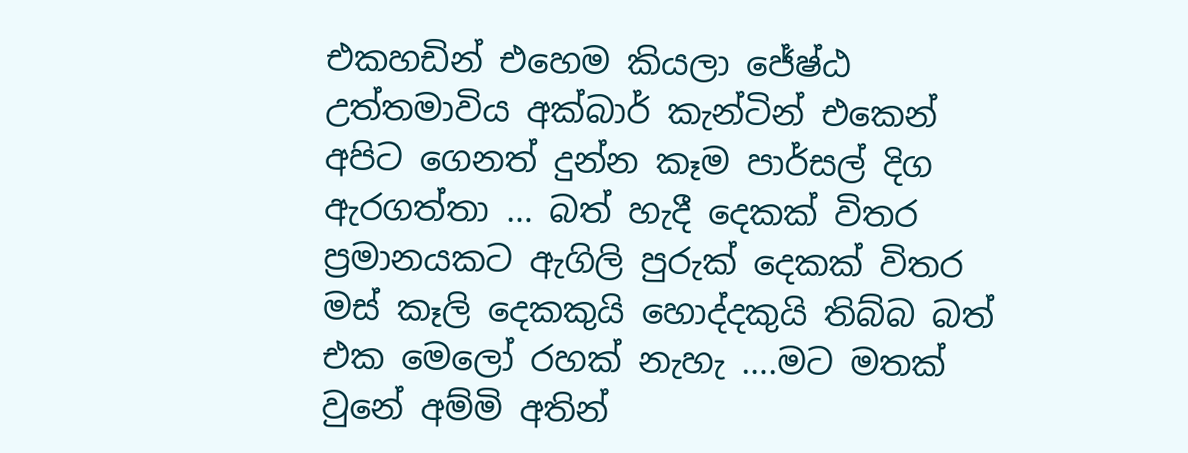එකහඩින් එහෙම කියලා ජේෂ්ඨ උත්තමාවිය අක්බාර් කැන්ටින් එකෙන් අපිට ගෙනත් දුන්න කෑම පාර්සල් දිග ඇරගත්තා … බත් හැදී දෙකක් විතර ප්‍රමානයකට ඇගිලි පුරුක් දෙකක් විතර මස් කෑලි දෙකකුයි හොද්දකුයි තිබ්බ බත් එක මෙලෝ රහක් නැහැ ….මට මතක් වුනේ අම්මි අතින්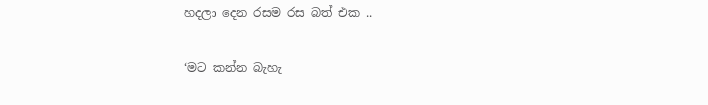හදලා දෙන රසම රස බත් එක ..

‘මට කන්න බැහැ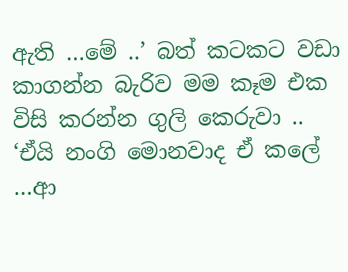ඇති …මේ ..’ බත් කටකට වඩා කාගන්න බැරිව මම කෑම එක විසි කරන්න ගුලි කෙරුවා ..
‘ඒයි නංගි මොනවාද ඒ කලේ …ආ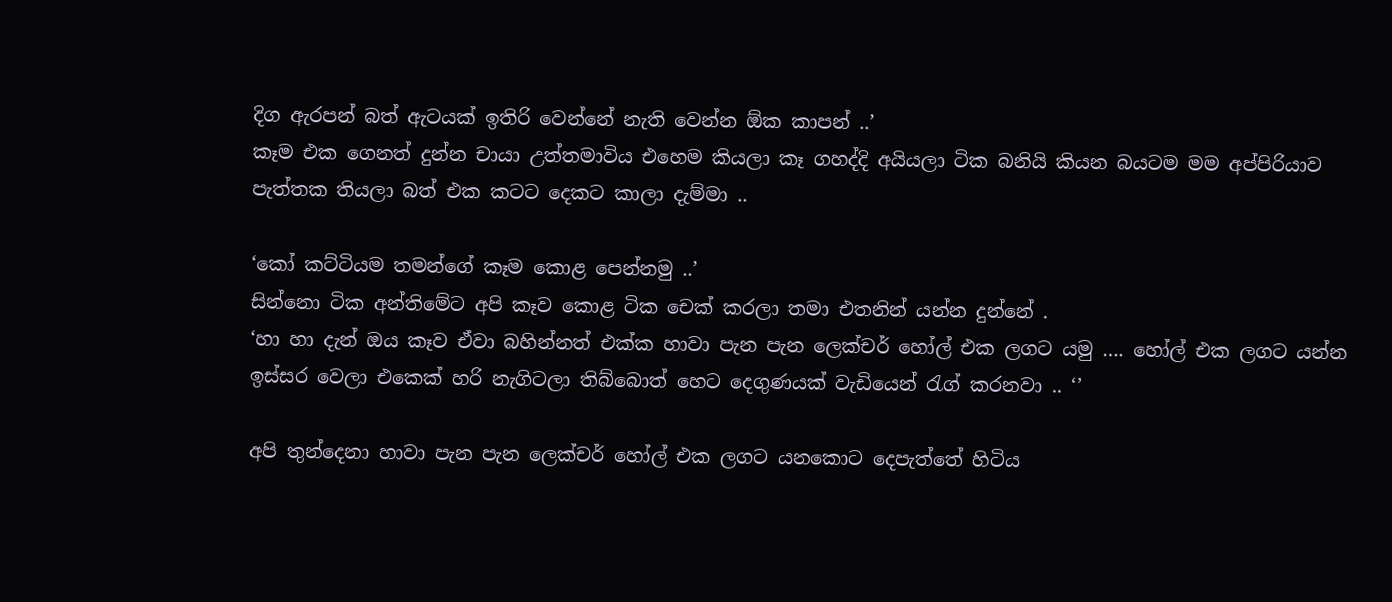දිග ඇරපන් බත් ඇටයක් ඉතිරි වෙන්නේ නැති වෙන්න ඕක කාපන් ..’
කෑම එක ගෙනත් දුන්න චායා උත්තමාවිය එහෙම කියලා කෑ ගහද්දි අයියලා ටික බනියි කියන බයටම මම අප්පිරියාව පැත්තක තියලා බත් එක කටට දෙකට කාලා දැම්මා ..

‘කෝ කට්ටියම තමන්ගේ කෑම කොළ පෙන්නමු ..’
සින්නො ටික අන්තිමේට අපි කෑව කොළ ටික චෙක් කරලා තමා එතනින් යන්න දුන්නේ .
‘හා හා දැන් ඔය කෑව ඒවා බහින්නත් එක්ක හාවා පැන පැන ලෙක්චර් හෝල් එක ලගට යමු …. හෝල් එක ලගට යන්න ඉස්සර වෙලා එකෙක් හරි නැගිටලා තිබ්බොත් හෙට දෙගුණයක් වැඩියෙන් රැග් කරනවා .. ‘’

අපි තුන්දෙනා හාවා පැන පැන ලෙක්චර් හෝල් එක ලගට යනකොට දෙපැත්තේ හිටිය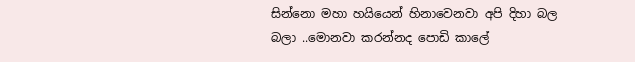සින්නො මහා හයියෙන් හිනාවෙනවා අපි දිහා බල බලා ..මොනවා කරන්නද පොඩි කාලේ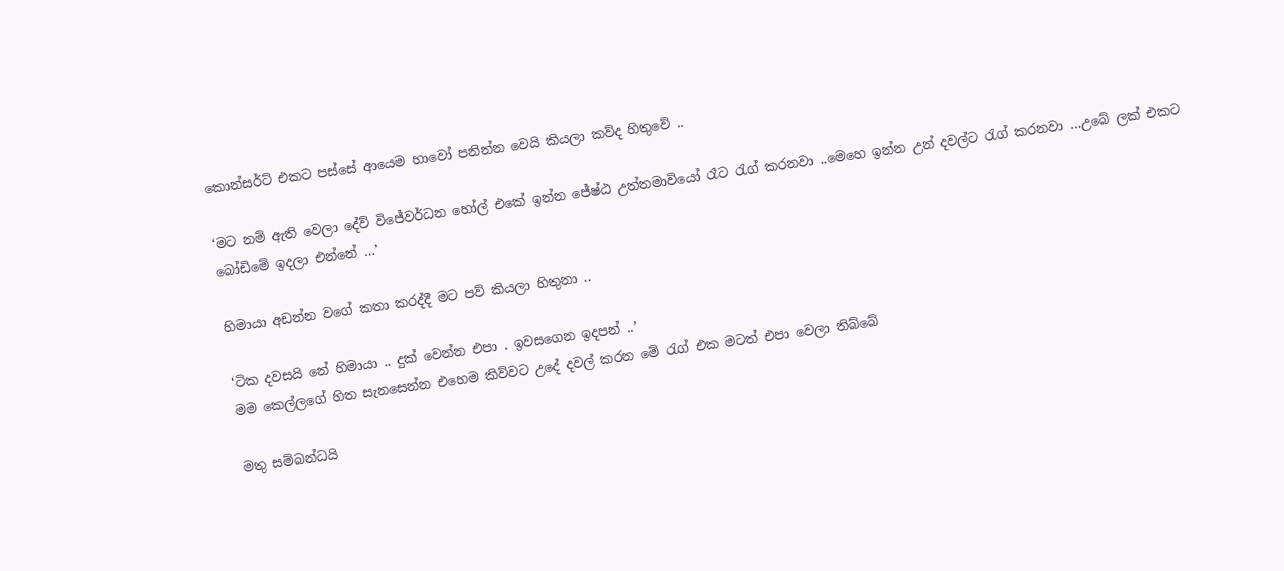කොන්සර්ට් එකට පස්සේ ආයෙම හාවෝ පනින්න වෙයි කියලා කව්ද හිතුවේ ..

‘මට නම් ඇති වෙලා දේව් විජේවර්ධන හෝල් එකේ ඉන්න ජේෂ්ඨ උත්තමාවියෝ රෑට රැග් කරනවා ..මෙහෙ ඉන්න උන් දවල්ට රැග් කරනවා …උබේ ලක් එකට බෝඩිමේ ඉදලා එන්නේ …’

හිමායා අඩන්න වගේ කතා කරද්දී මට පව් කියලා හිතුනා ..

‘ටික දවසයි නේ හිමායා .. දුක් වෙන්න එපා . ඉවසගෙන ඉදපන් ..’
මම කෙල්ලගේ හිත සැනසෙන්න එහෙම කිව්වට උදේ දවල් කරන මේ රැග් එක මටත් එපා වෙලා තිබ්බේ

මතු සම්බන්ධයි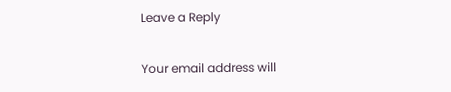Leave a Reply

Your email address will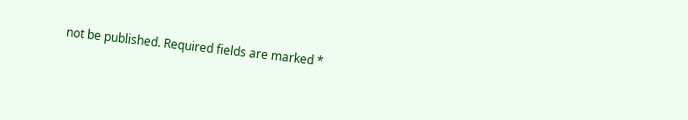not be published. Required fields are marked *